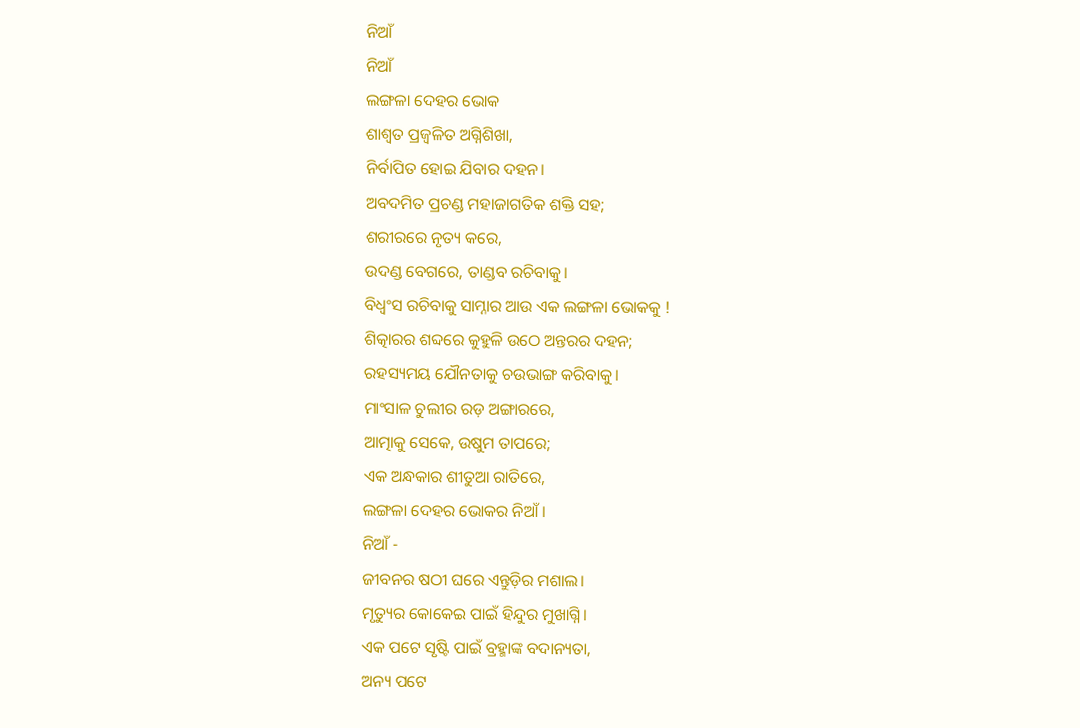ନିଆଁ
ନିଆଁ
ଲଙ୍ଗଳା ଦେହର ଭୋକ
ଶାଶ୍ୱତ ପ୍ରଜ୍ଵଳିତ ଅଗ୍ନିଶିଖା,
ନିର୍ବାପିତ ହୋଇ ଯିବାର ଦହନ।
ଅବଦମିତ ପ୍ରଚଣ୍ଡ ମହାଜାଗତିକ ଶକ୍ତି ସହ;
ଶରୀରରେ ନୃତ୍ୟ କରେ,
ଉଦଣ୍ଡ ବେଗରେ, ତାଣ୍ଡବ ରଚିବାକୁ।
ବିଧ୍ୱଂସ ରଚିବାକୁ ସାମ୍ନାର ଆଉ ଏକ ଲଙ୍ଗଳା ଭୋକକୁ !
ଶିତ୍କାରର ଶବ୍ଦରେ କୁହୁଳି ଉଠେ ଅନ୍ତରର ଦହନ;
ରହସ୍ୟମୟ ଯୌନତାକୁ ଚଉଭାଙ୍ଗ କରିବାକୁ।
ମାଂସାଳ ଚୁଲୀର ରଡ଼ ଅଙ୍ଗାରରେ,
ଆତ୍ମାକୁ ସେକେ, ଉଷୁମ ତାପରେ;
ଏକ ଅନ୍ଧକାର ଶୀତୁଆ ରାତିରେ,
ଲଙ୍ଗଳା ଦେହର ଭୋକର ନିଆଁ ।
ନିଆଁ -
ଜୀବନର ଷଠୀ ଘରେ ଏନ୍ତୁଡ଼ିର ମଶାଲ।
ମୃତ୍ୟୁର କୋକେଇ ପାଇଁ ହିନ୍ଦୁର ମୁଖାଗ୍ନି।
ଏକ ପଟେ ସୃଷ୍ଟି ପାଇଁ ବ୍ରହ୍ମାଙ୍କ ବଦାନ୍ୟତା,
ଅନ୍ୟ ପଟେ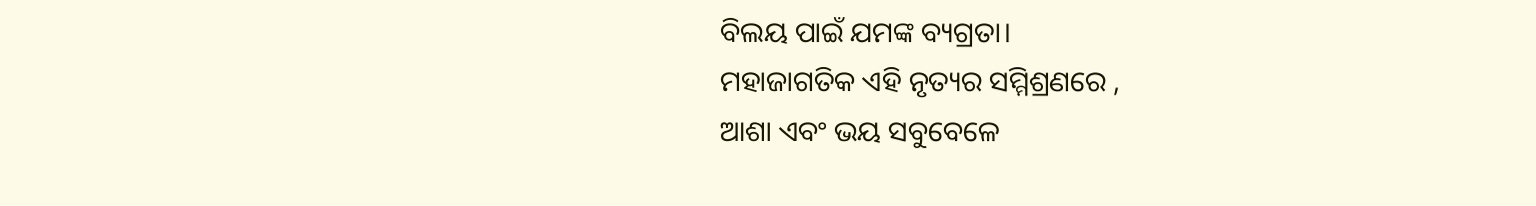ବିଲୟ ପାଇଁ ଯମଙ୍କ ବ୍ୟଗ୍ରତା।
ମହାଜାଗତିକ ଏହି ନୃତ୍ୟର ସମ୍ମିଶ୍ରଣରେ ,
ଆଶା ଏବଂ ଭୟ ସବୁବେଳେ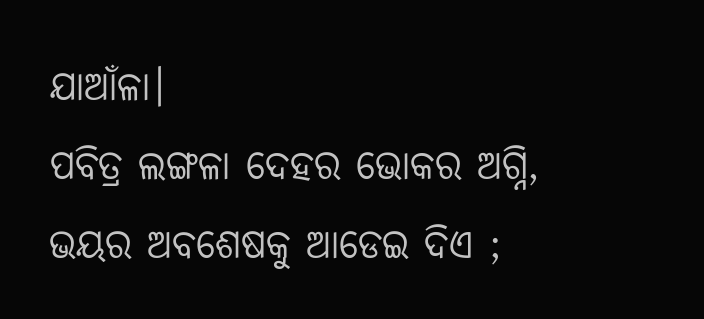ଯାଆଁଳା।
ପବିତ୍ର ଲଙ୍ଗଳା ଦେହର ଭୋକର ଅଗ୍ନି,
ଭୟର ଅବଶେଷକୁ ଆଡେଇ ଦିଏ ;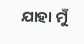ଯାହା ମୁଁ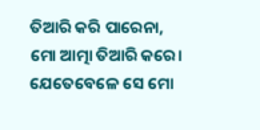ତିଆରି କରି ପାରେନା,
ମୋ ଆତ୍ମା ତିଆରି କରେ।
ଯେତେବେଳେ ସେ ମୋ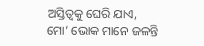ଅସ୍ତିତ୍ଵକୁ ଘେରି ଯାଏ,
ମୋ’ ଭୋକ ମାନେ ଜଳନ୍ତି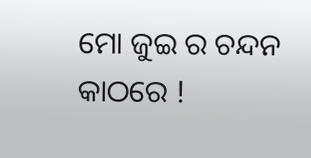ମୋ ଜୁଇ ର ଚନ୍ଦନ କାଠରେ !